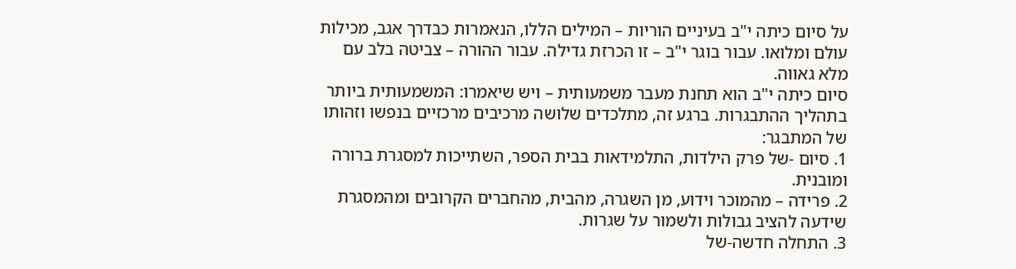על סיום כיתה י"ב בעיניים הוריות – המילים הללו, הנאמרות כבדרך אגב, מכילות עולם ומלואו. עבור בוגר י"ב – זו הכרזת גדילה. עבור ההורה – צביטה בלב עם מלא גאווה.
סיום כיתה י"ב הוא תחנת מעבר משמעותית – ויש שיאמרו: המשמעותית ביותר בתהליך ההתבגרות. ברגע זה, מתלכדים שלושה מרכיבים מרכזיים בנפשו וזהותו של המתבגר:
1. סיום -של פרק הילדות, התלמידאות בבית הספר, השתייכות למסגרת ברורה ומובנית.
2. פרידה – מהמוכר וידוע, מן השגרה, מהבית, מהחברים הקרובים ומהמסגרת שידעה להציב גבולות ולשמור על שגרות.
3. התחלה חדשה-של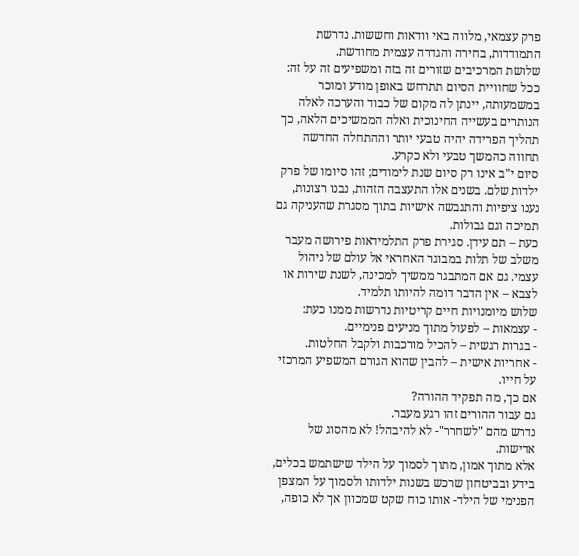פרק עצמאי, מלווה באי וודאות וחששות. נדרשת התמודדות, בחירה והגדרה עצמית מחודשת.
שלושת המרכיבים שזורים זה בזה ומשפיעים זה על זה: ככל שחוויית הסיום תתרחש באופן מודע ומוכר במשמעותה, יינתן לה מקום של כבוד והערכה לאלה הנותרים בעשייה החינוכית ואלה הממשיכים הלאה, כך תהליך הפרידה יהיה טבעי יותר וההתחלה החדשה תחווה כהמשך טבעי ולא כקרע.
סיום י"ב אינו רק סיום שנת לימודים; זהו סיומו של פרק ילדות שלם. בשנים אלו התעצבה הזהות, נבנו רצונות, נענו ציפיות והתגבשה אישיות בתוך מסגרת שהעניקה גם תמיכה וגם גבולות.
כעת – תם עידן. סגירת פרק התלמידאות פירושה מעבר משלב של תלות במבוגר האחראי אל עולם של ניהול עצמי. גם אם המתבגר ממשיך למכינה, לשנת שירות או לצבא – אין הדבר דומה להיותו תלמיד.
שלוש מיומנויות חיים קריטיות נדרשות ממנו כעת:
- עצמאות – לפעול מתוך מניעים פנימיים.
- בגרות רגשית – להכיל מורכבות ולקבל החלטות.
- אחריות אישית – להבין שהוא הגורם המשפיע המרכזי על חייו.
אם כך, מה תפקיד ההורה?
גם עבור ההורים זהו רגע מעבר.
נדרש מהם "לשחרר"- לא להיבהל! לא מהסוג של אדישות.
אלא מתוך אמון, מתוך לסמוך על הילד שישתמש בכלים, בידע ובביטחון שרכש בשנות ילדותו ולסמוך על המצפן הפנימי של הילד- אותו כוח שקט שמכוון אך לא כופה,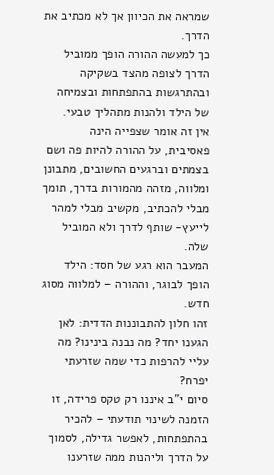שמראה את הכיוון אך לא מכתיב את הדרך.
כך למעשה ההורה הופך ממוביל הדרך לצופה מהצד בשקיקה ובהתרגשות בהתפתחות ובצמיחה של הילד ולהנות מתהליך טבעי.
אין זה אומר שצפייה הינה פאסיבית, על ההורה להיות פה ושם בצמתים וברגעים החשובים, מתבונן ומלווה, מזהה מהמורות בדרך, תומך מבלי להכתיב, מקשיב מבלי למהר לייעץ- שותף לדרך ולא המוביל שלה.
המעבר הוא רגע של חסד: הילד הופך לבוגר, וההורה – למלווה מסוג חדש.
זהו חלון להתבוננות הדדית: לאן הגענו יחד? מה נבנה בינינו? מה עליי להרפות כדי שמה שזרעתי יפרח?
סיום י"ב איננו רק טקס פרידה, זו הזמנה לשינוי תודעתי – להכיר בהתפתחות, לאפשר גדילה, לסמוך על הדרך וליהנות ממה שזרענו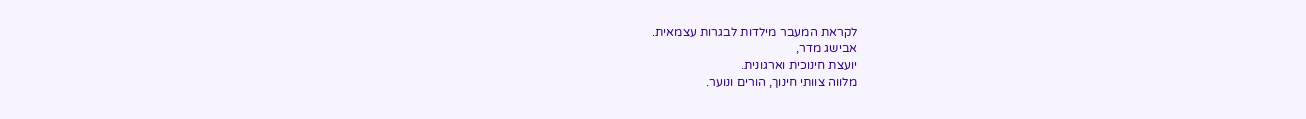לקראת המעבר מילדות לבגרות עצמאית.
אבישג מדר,
יועצת חינוכית וארגונית.
מלווה צוותי חינוך, הורים ונוער.